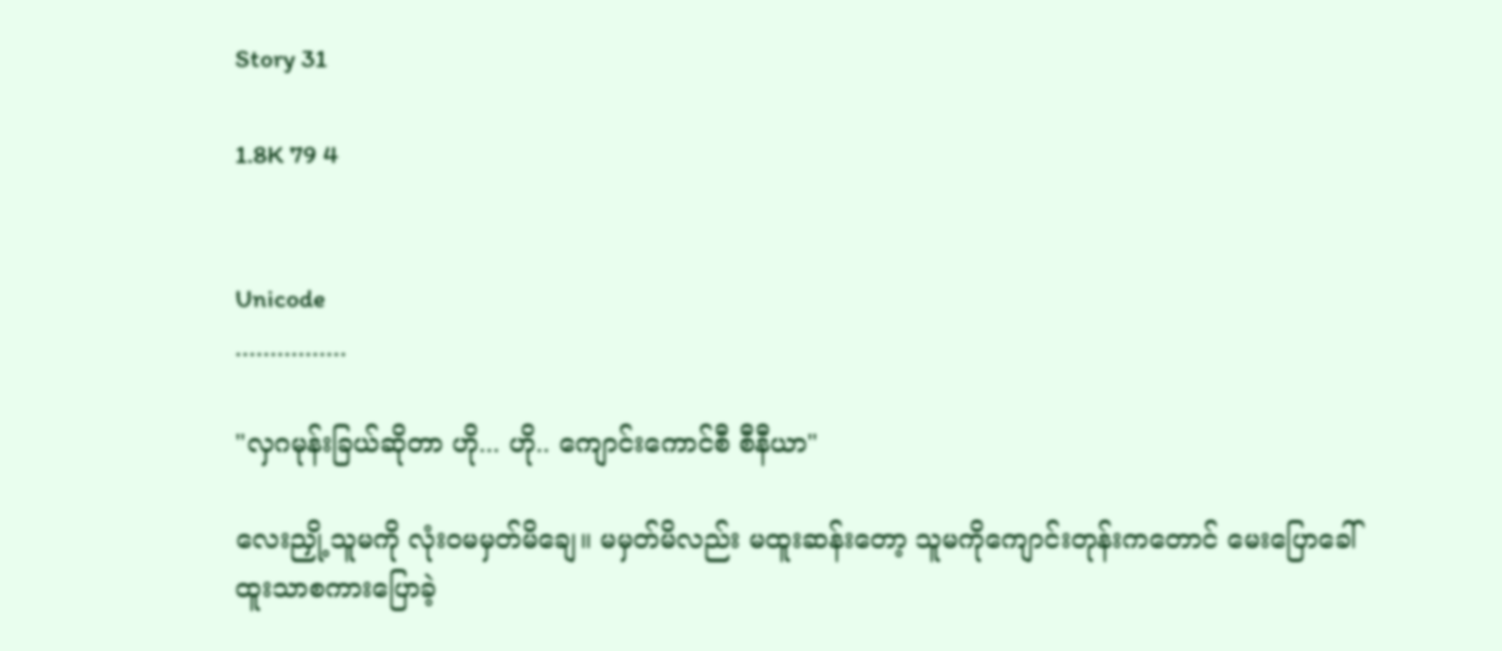Story 31

1.8K 79 4


Unicode
................

"လှဂမုန်းခြယ်ဆိုတာ ဟို... ဟို.. ကျောင်းကောင်စီ စီနီယာ"

လေးညှို့ သူမကို လုံးဝမမှတ်မိချေ။ မမှတ်မိလည်း မထူးဆန်းတော့ သူမကိုကျောင်းတုန်းကတောင် မေးပြောခေါ်ထူးသာစကားပြောခဲ့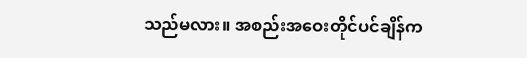သည်မလား။ အစည်းအဝေးတိုင်ပင်ချိန်က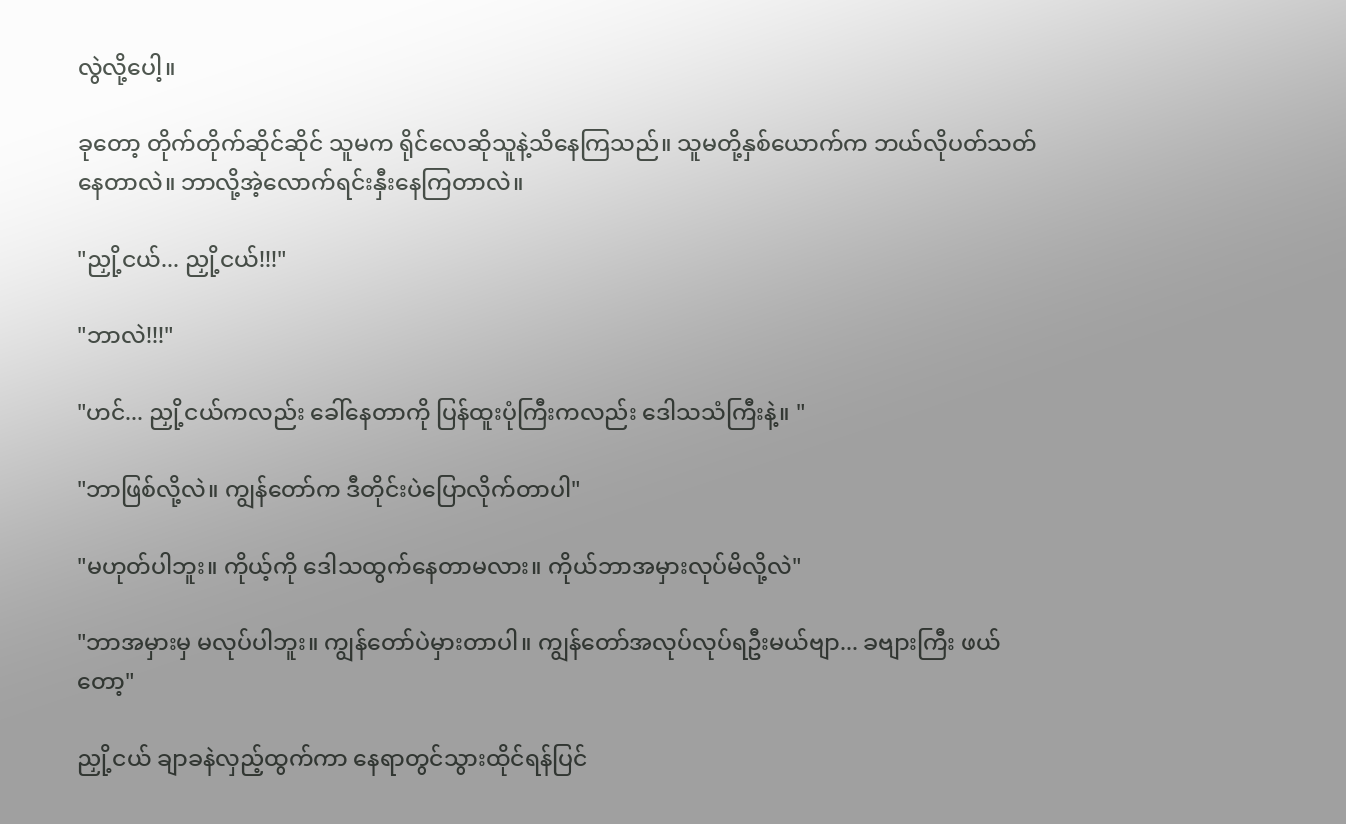လွဲလို့ပေါ့။

ခုတော့ တိုက်တိုက်ဆိုင်ဆိုင် သူမက ရိုင်လေဆိုသူနဲ့သိနေကြသည်။ သူမတို့နှစ်ယောက်က ဘယ်လိုပတ်သတ်နေတာလဲ။ ဘာလို့အဲ့လောက်ရင်းနှီးနေကြတာလဲ။

"ညှို့ငယ်... ညှို့ငယ်!!!"

"ဘာလဲ!!!"

"ဟင်... ညှို့ငယ်ကလည်း ခေါ်နေတာကို ပြန်ထူးပုံကြီးကလည်း ဒေါသသံကြီးနဲ့။ "

"ဘာဖြစ်လို့လဲ။ ကျွန်တော်က ဒီတိုင်းပဲပြောလိုက်တာပါ"

"မဟုတ်ပါဘူး။ ကိုယ့်ကို ဒေါသထွက်နေတာမလား။ ကိုယ်ဘာအမှားလုပ်မိလို့လဲ"

"ဘာအမှားမှ မလုပ်ပါဘူး။ ကျွန်တော်ပဲမှားတာပါ။ ကျွန်တော်အလုပ်လုပ်ရဦးမယ်ဗျာ... ခဗျားကြီး ဖယ်တော့"

ညှို့ငယ် ချာခနဲလှည့်ထွက်ကာ နေရာတွင်သွားထိုင်ရန်ပြင်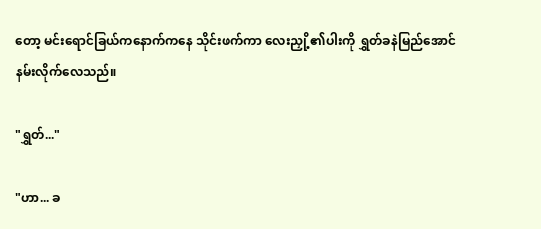တော့ မင်းရောင်ခြယ်ကနောက်ကနေ သိုင်းဖက်ကာ လေးညှို့၏ပါးကို ရွှတ်ခနဲမြည်အောင်နမ်းလိုက်လေသည်။

"ရွှတ်..."

"ဟာ... ခ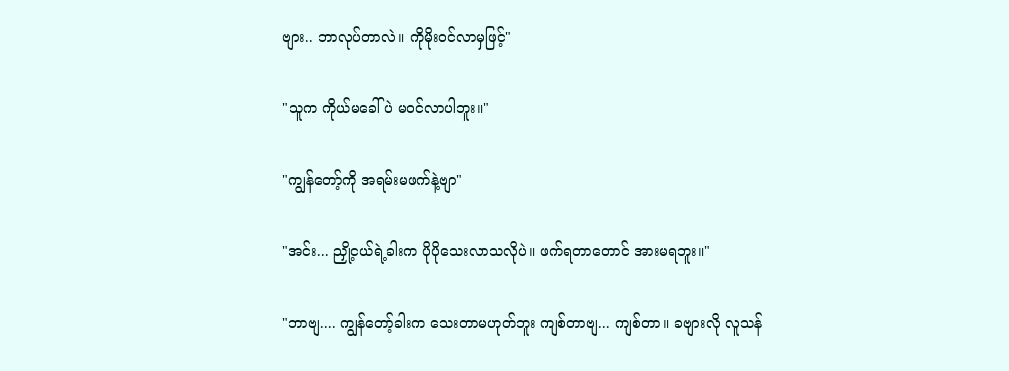ဗျား.. ဘာလုပ်တာလဲ။ ကိုမိုးဝင်လာမှဖြင့်"

"သူက ကိုယ်မခေါ်ပဲ မဝင်လာပါဘူး။"

"ကျွန်တော့်ကို အရမ်းမဖက်နဲ့ဗျာ"

"အင်း... ညှို့ငယ်ရဲ့ခါးက ပိုပိုသေးလာသလိုပဲ။ ဖက်ရတာတောင် အားမရဘူး။"

"ဘာဗျ.... ကျွန်တော့်ခါးက သေးတာမဟုတ်ဘူး ကျစ်တာဗျ... ကျစ်တာ။ ခဗျားလို လူသန်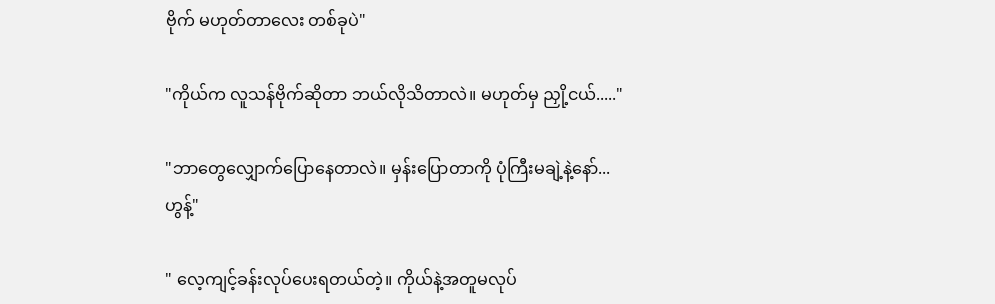ဗိုက် မဟုတ်တာလေး တစ်ခုပဲ"

"ကိုယ်က လူသန်ဗိုက်ဆိုတာ ဘယ်လိုသိတာလဲ။ မဟုတ်မှ ညှို့ငယ်....."

"ဘာတွေလျှောက်ပြောနေတာလဲ။ မှန်းပြော‌တာကို ပုံကြီးမချဲ့နဲ့နော်... ဟွန့်"

" လေ့ကျင့်ခန်းလုပ်ပေးရတယ်တဲ့။ ကိုယ်နဲ့အတူမလုပ်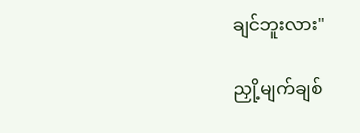ချင်ဘူးလား"

ညှို့မျက်ချစ်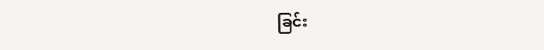ခြင်း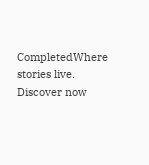CompletedWhere stories live. Discover now